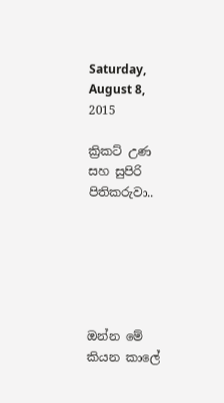Saturday, August 8, 2015

ක්‍රිකට් උණ සහ සුපිරි පිතිකරුවා..






ඔන්න මේ කියන කාලේ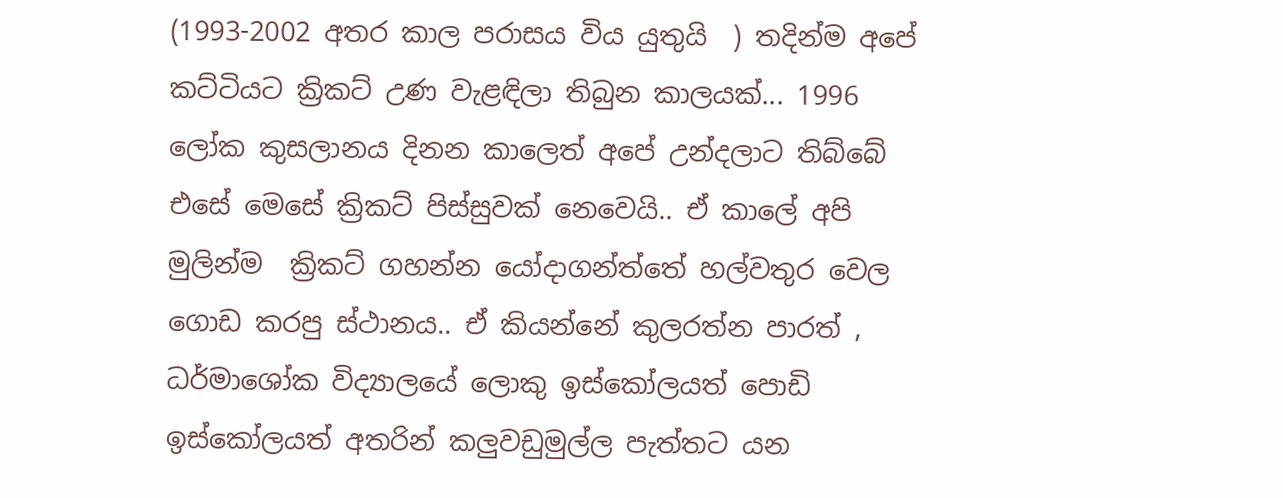(1993-2002 අතර කාල පරාසය විය යුතුයි  ) තදින්ම අපේ කට්ටියට ක්‍රිකට් උණ වැළඳිලා තිබුන කාලයක්... 1996 ලෝක කුසලානය දිනන කාලෙත් අපේ උන්දලාට තිබ්බේ එසේ මෙසේ ක්‍රිකට් පිස්සුවක් නෙවෙයි.. ඒ කාලේ අපි මුලින්ම  ක්‍රිකට් ගහන්න යෝදාගන්ත්තේ හල්වතුර වෙල ගොඩ කරපු ස්ථානය.. ඒ කියන්නේ කුලරත්න පාරත් , ධර්මාශෝක විද්‍යාලයේ ලොකු ඉස්කෝලයත් පොඩි ඉස්කෝලයත් අතරින් කලුවඩුමුල්ල පැත්තට යන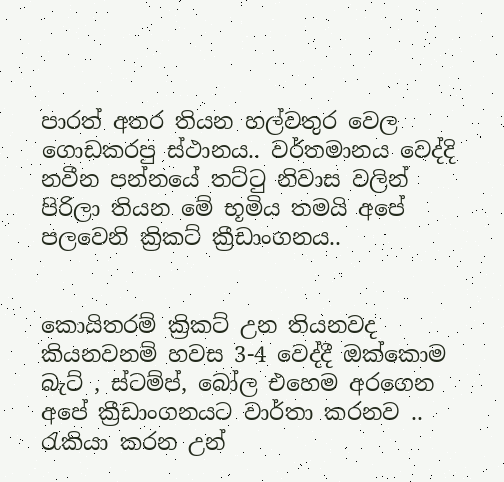පාරත් අතර තියන හල්වතුර වෙල ගොඩකරපු ස්ථානය.. වර්තමානය වෙද්දි නවීන පන්නයේ තට්ටු නිවාස වලින් පිරිලා තියන මේ භූමිය තමයි අපේ පලවෙනි ක්‍රිකට් ක්‍රීඩාංගනය..


කොයිතරම් ක්‍රිකට් උන තියනවද කියනවනම් හවස 3-4 වෙද්දී ඔක්කොම බැට් , ස්ටම්ප්, බෝල එහෙම අරගෙන අපේ ක්‍රීඩාංගනයට වාර්තා කරනව .. රැකියා කරන උන්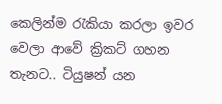කෙලින්ම රැකියා කරලා ඉවර වෙලා ආවේ ක්‍රිකට් ගහන තැනට.. ටියුෂන් යන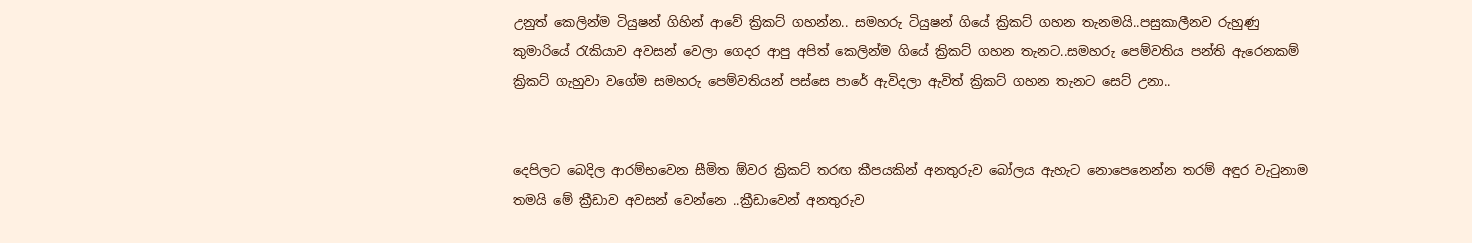උනුත් කෙලින්ම ටියුෂන් ගිහින් ආවේ ක්‍රිකට් ගහන්න.. සමහරු ටියුෂන් ගියේ ක්‍රිකට් ගහන තැනමයි..පසුකාලීනව රුහුණු කුමාරියේ රැකියාව අවසන් වෙලා ගෙදර ආපු අපිත් කෙලින්ම ගියේ ක්‍රිකට් ගහන තැනට..සමහරු පෙම්වතිය පන්ති ඇරෙනකම් ක්‍රිකට් ගැහුවා වගේම සමහරු පෙම්වතියන් පස්සෙ පාරේ ඇවිදලා ඇවිත් ක්‍රිකට් ගහන තැනට සෙට් උනා..


දෙපිලට බෙදිල ආරම්භවෙන සීමිත ඕවර ක්‍රිකට් තරඟ කීපයකින් අනතුරුව බෝලය ඇහැට නොපෙනෙන්න තරම් අඳුර වැටුනාම තමයි මේ ක්‍රීඩාව අවසන් වෙන්නෙ ..ක්‍රීඩාවෙන් අනතුරුව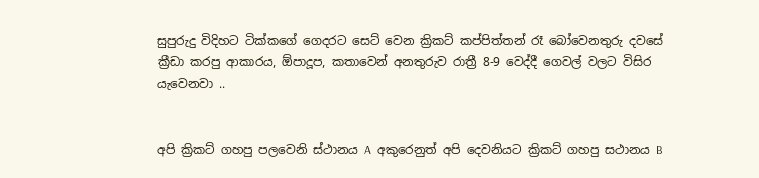සුපුරුදු විදිහට ටික්කගේ ගෙදරට සෙට් වෙන ක්‍රිකට් කප්පිත්තන් රෑ බෝවෙනතුරු දවසේ ක්‍රීඩා කරපු ආකාරය, ඕපාදූප, කතාවෙන් අනතුරුව රාත්‍රී 8-9 වෙද්දී ගෙවල් වලට විසිර යැවෙනවා ..


අපි ක්‍රිකට් ගහපු පලවෙනි ස්ථානය A  අකුරෙනුත් අපි දෙවනියට ක්‍රිකට් ගහපු සථානය B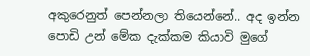අකුරෙනුත් පෙන්නලා තියෙන්නේ.. අද ඉන්න පොඩි උන් මේක දැක්කම කියාවි මුගේ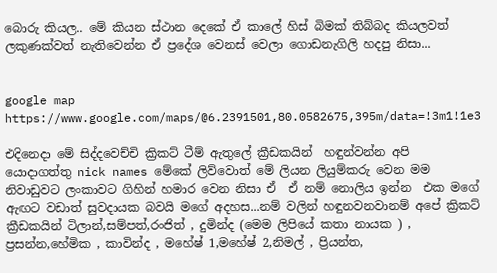බොරු කියල.. මේ කියන ස්ථාන දෙකේ ඒ කාලේ හිස් බිමක් තිබ්බද කියලවත් ලකුණක්වත් නැතිවෙන්න ඒ ප්‍රදේශ වෙනස් වෙලා ගොඩනැගිලි හදපු නිසා...


google map
https://www.google.com/maps/@6.2391501,80.0582675,395m/data=!3m1!1e3

එදිනෙදා මේ සිද්දවෙච්චි ක්‍රිකට් ටීම් ඇතුලේ ක්‍රීඩකයින්  හඳුන්වන්න අපි යොදාගත්තු nick names මේකේ ලිව්වොත් මේ ලියන ලියුම්කරු වෙන මම නිවාඩුවට ලංකාවට ගිහින් හමාර වෙන නිසා ඒ  ඒ නම් නොලිය ඉන්න  එක මගේ ඇඟට වඩාත් සුවදායක බවයි මගේ අදහස...නම් වලින් හඳුනවනවානම් අපේ ක්‍රිකට් ක්‍රීඩකයින් ටිලාන්,සම්පත්,රංජිත් , දුමින්ද (මෙම ලිපියේ කතා නායක ) , ප්‍රසන්න,හේමික , කාවින්ද , මහේෂ් 1,මහේෂ් 2,නිමල් , ප්‍රියන්ත,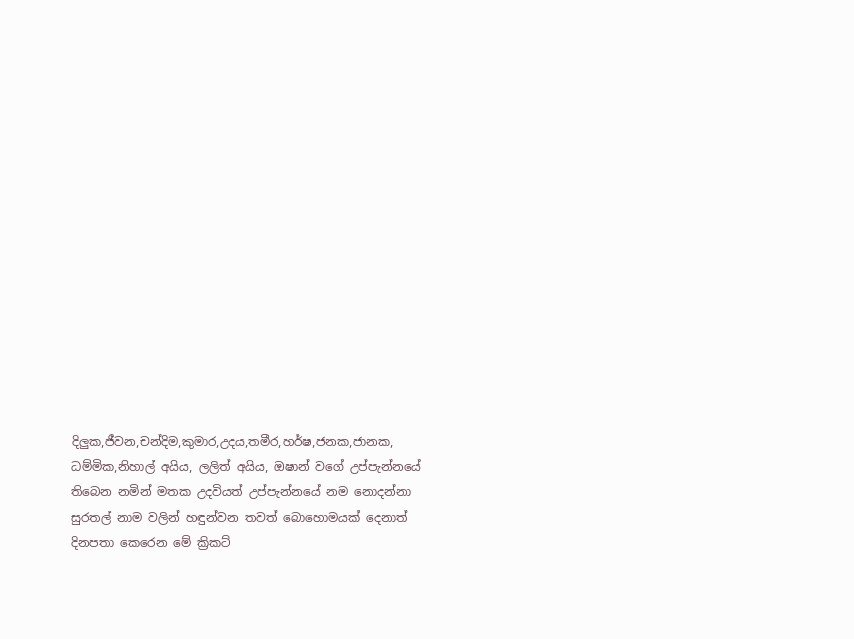දිලුක,ජීවන,චන්දිම,කුමාර,උදය,තමීර,හර්ෂ,ජනක,ජානක, ධම්මික,නිහාල් අයිය, ලලිත් අයිය, ඔෂාන් වගේ උප්පැන්නයේ තිබෙන නමින් මතක උදවියත් උප්පැන්නයේ නම නොදන්නා සුරතල් නාම වලින් හඳුන්වන තවත් බොහොමයක් දෙනාත්  දිනපතා කෙරෙන මේ ක්‍රිකට්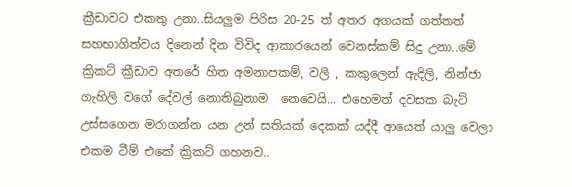ක්‍රීඩාවට එකතු උනා..සියලුම පිරිස 20-25 ත් අතර අගයක් ගත්තත් සහභාගිත්වය දිනෙන් දින විවිද ආකාරයෙන් වෙනස්කම් සිදු උනා..මේ ක්‍රිකට් ක්‍රීඩාව අතරේ හිත අමනාපකම්, වලි , කකුලෙන් ඇදිලි, නින්ජා ගැහිලි වගේ දේවල් නොතිබුනාම  නෙවෙයි... එහෙමත් දවසක බැට් උස්සගෙන මරාගන්න යන උන් සතියක් දෙකක් යද්දී ආයෙත් යාලු වෙලා එකම ටීම් එකේ ක්‍රිකට් ගහනව..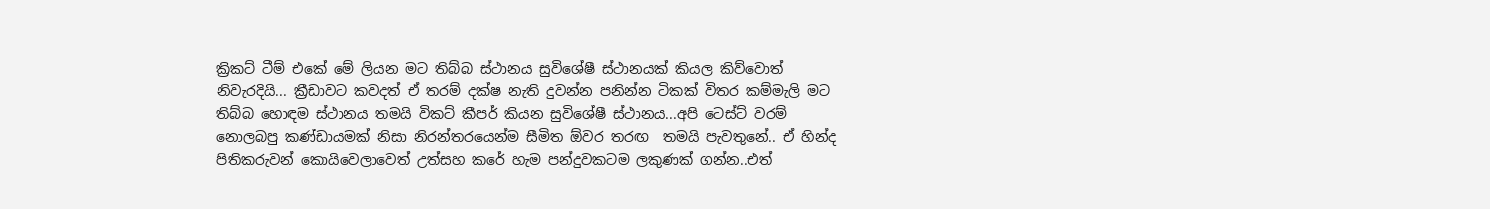ක්‍රිකට් ටීම් එකේ මේ ලියන මට තිබ්බ ස්ථානය සුවිශේෂී ස්ථානයක් කියල කිව්වොත් නිවැරදියි... ක්‍රීඩාවට කවදත් ඒ තරම් දක්ෂ නැති දුවන්න පනින්න ටිකක් විතර කම්මැලි මට තිබ්බ හොඳම ස්ථානය තමයි විකට් කීපර් කියන සුවිශේෂී ස්ථානය...අපි ටෙස්ට් වරම් නොලබපු කණ්ඩායමක් නිසා නිරන්තරයෙන්ම සීමිත ඕවර තරඟ  තමයි පැවතුනේ.. ඒ හින්ද පිතිකරුවන් කොයිවෙලාවෙත් උත්සහ කරේ හැම පන්දුවකටම ලකුණක් ගන්න..එත්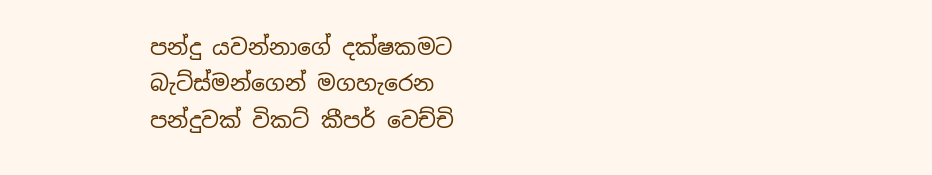පන්දු යවන්නාගේ දක්ෂකමට බැට්ස්මන්ගෙන් මගහැරෙන පන්දුවක් විකට් කීපර් වෙච්චි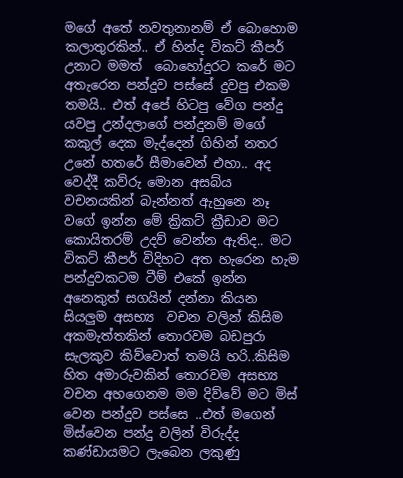මගේ අතේ නවතුනානම් ඒ බොහොම කලාතුරකින්.. ඒ හින්ද විකට් කීපර් උනාට මමත්  බොහෝදුරට කරේ මට අතැරෙන පන්දුව පස්සේ දුවපු එකම තමයි.. එත් අපේ හිටපු වේග පන්දු යවපු උන්දලාගේ පන්දුනම් මගේ කකුල් දෙක මැද්දෙන් ගිහින් නතර උනේ හතරේ සීමාවෙන් එහා.. අද වෙද්දී කව්රු මොන අසබ්ය වචනයකින් බැන්නත් ඇහුනෙ නෑ  වගේ ඉන්න මේ ක්‍රිකට් ක්‍රීඩාව මට  කොයිතරම් උදව් වෙන්න ඇතිද.. මට විකට් කීපර් විදිහට අත හැරෙන හැම පන්දුවකටම ටීම් එකේ ඉන්න අනෙකුත් සගයින් දන්නා කියන සියලුම අසභ්‍ය  වචන වලින් කිසිම අකමැත්තකින් තොරවම බඩපුරා සැලකුව කිව්වොත් තමයි හරි..කිසිම හිත අමාරුවකින් තොරවම අසභ්‍ය වචන අහගෙනම මම දිව්වේ මට මිස් වෙන පන්දුව පස්සෙ ..එත් මගෙන් මිස්වෙන පන්දු වලින් විරුද්ද කණ්ඩායමට ලැබෙන ලකුණු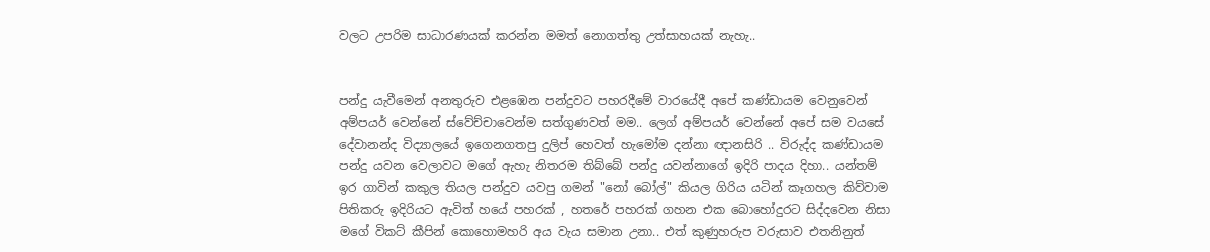වලට උපරිම සාධාරණයක් කරන්න මමත් නොගත්තු උත්සාහයක් නැහැ..


පන්දු යැවීමෙන් අනතුරුව එළඹෙන පන්දුවට පහරදීමේ වාරයේදී අපේ කණ්ඩායම වෙනුවෙන් අම්පයර් වෙන්නේ ස්වේච්චාවෙන්ම සත්ගුණවත් මම.. ලෙග් අම්පයර් වෙන්නේ අපේ සම වයසේ දේවානන්ද විද්‍යාලයේ ඉගෙනගතපු දුලිප් හෙවත් හැමෝම දන්නා ඥානසිරි .. විරුද්ද කණ්ඩායම පන්දු යවන වෙලාවට මගේ ඇහැ නිතරම තිබ්බේ පන්දු යවන්නාගේ ඉදිරි පාදය දිහා.. යන්තම් ඉර ගාවින් කකුල තියල පන්දුව යවපු ගමන් "නෝ බෝල්" කියල ගිරිය යටින් කෑගහල කිව්වාම පිතිකරු ඉදිරියට ඇවිත් හයේ පහරක් , හතරේ පහරක් ගහන එක බොහෝදුරට සිද්දවෙන නිසා මගේ විකට් කීපින් කොහොමහරි අය වැය සමාන උනා.. එත් කුණුහරුප වරුසාව එතනිනුත්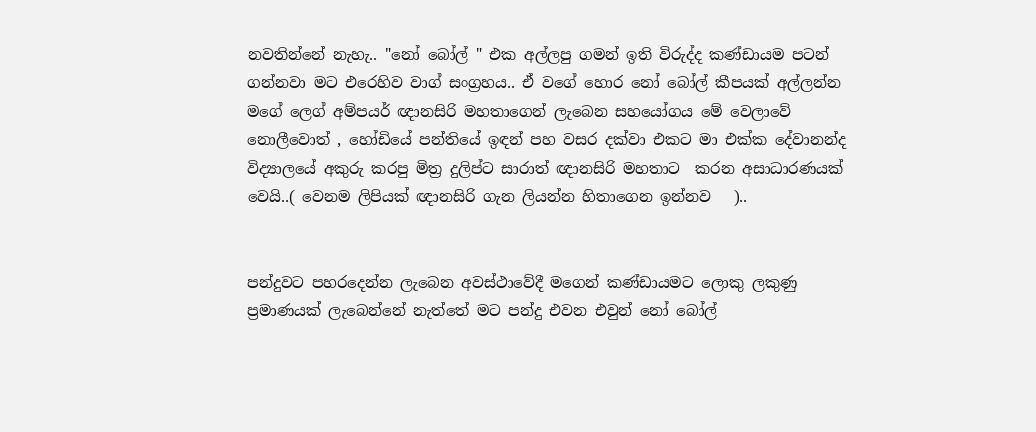නවතින්නේ නැහැ.. "නෝ බෝල් " එක අල්ලපු ගමන් ඉති විරුද්ද කණ්ඩායම පටන් ගන්නවා මට එරෙහිව වාග් සංග්‍රහය.. ඒ වගේ හොර නෝ බෝල් කීපයක් අල්ලන්න මගේ ලෙග් අම්පයර් ඥානසිරි මහතාගෙන් ලැබෙන සහයෝගය මේ වෙලාවේ නොලීවොත් , හෝඩියේ පන්තියේ ඉඳන් පහ වසර දක්වා එකට මා එක්ක දේවානන්ද විද්‍යාලයේ අකුරු කරපු මිත්‍ර දුලිප්ට සාරාත් ඥානසිරි මහතාට  කරන අසාධාරණයක් වෙයි..( වෙනම ලිපියක් ඥානසිරි ගැන ලියන්න හිතාගෙන ඉන්නව   )..


පන්දුවට පහරදෙන්න ලැබෙන අවස්ථාවේදී මගෙන් කණ්ඩායමට ලොකු ලකුණු ප්‍රමාණයක් ලැබෙන්නේ නැත්තේ මට පන්දු එවන එවුන් නෝ බෝල්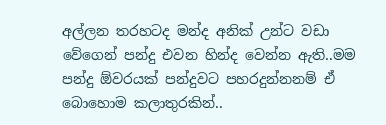අල්ලන තරහටද මන්ද අනික් උන්ට වඩා වේගෙන් පන්දු එවන හින්ද වෙන්න ඇති..මම පන්දු ඕවරයක් පන්දුවට පහරදුන්නනම් ඒ බොහොම කලාතුරකින්..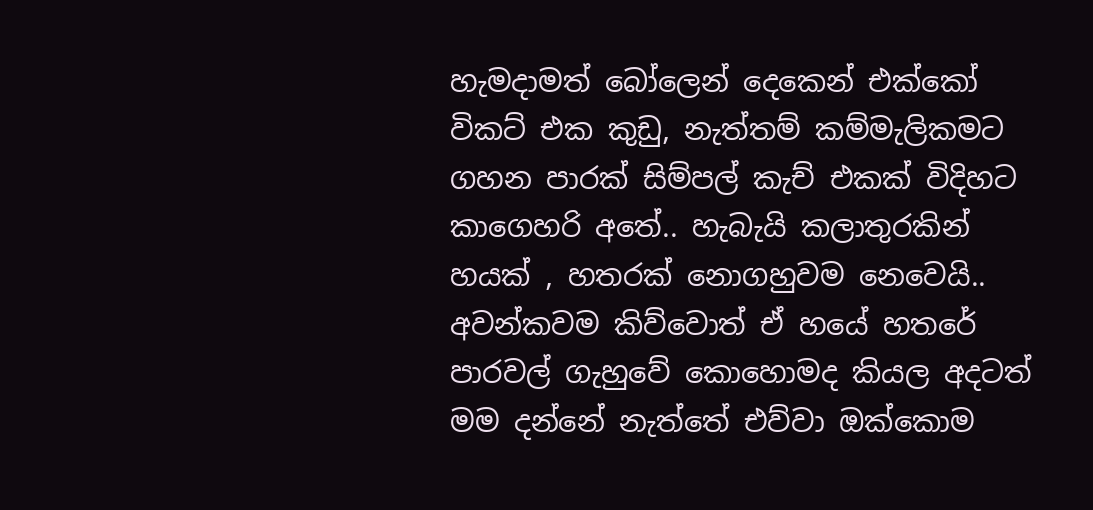හැමදාමත් බෝලෙන් දෙකෙන් එක්කෝ විකට් එක කුඩු, නැත්තම් කම්මැලිකමට ගහන පාරක් සිම්පල් කැච් එකක් විදිහට කාගෙහරි අතේ.. හැබැයි කලාතුරකින් හයක් , හතරක් නොගහුවම නෙවෙයි.. අවන්කවම කිව්වොත් ඒ හයේ හතරේ පාරවල් ගැහුවේ කොහොමද කියල අදටත් මම දන්නේ නැත්තේ එව්වා ඔක්කොම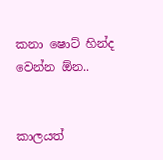කනා ෂොට් හින්ද වෙන්න ඕන..


කාලයත්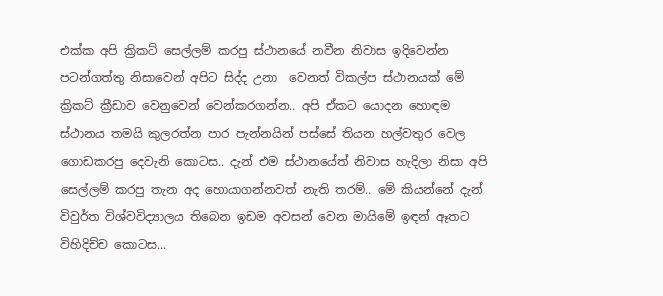එක්ක අපි ක්‍රිකට් සෙල්ලම් කරපු ස්ථානයේ නවීන නිවාස ඉදිවෙන්න පටන්ගත්තු නිසාවෙන් අපිට සිද්ද උනා  වෙනත් විකල්ප ස්ථානයක් මේ ක්‍රිකට් ක්‍රීඩාව වෙනුවෙන් වෙන්කරගන්න.. අපි ඒකට යොදන හොඳම ස්ථානය තමයි කුලරත්න පාර පැන්නයින් පස්සේ තියන හල්වතුර වෙල ගොඩකරපු දෙවැනි කොටස.. දැන් එම ස්ථානයේත් නිවාස හැදිලා නිසා අපි සෙල්ලම් කරපු තැන අද හොයාගන්නවත් නැති තරම්.. මේ කියන්නේ දැන් විවුර්ත විශ්වවිද්‍යාලය තිබෙන ඉඩම අවසන් වෙන මායිමේ ඉඳන් ඈතට විහිදිච්ච කොටස...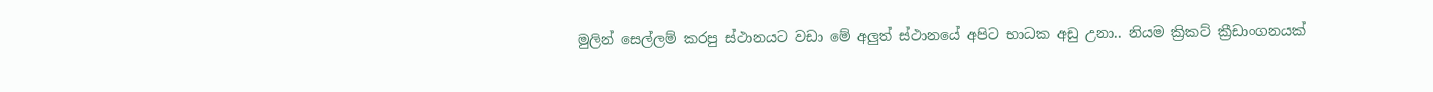මුලින් සෙල්ලම් කරපු ස්ථානයට වඩා මේ අලුත් ස්ථානයේ අපිට භාධක අඩු උනා.. නියම ක්‍රිකට් ක්‍රීඩාංගනයක්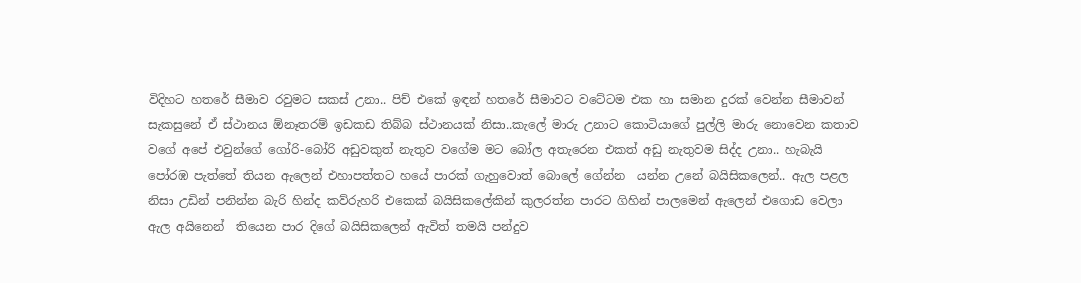විදිහට හතරේ සීමාව රවුමට සකස් උනා.. පිච් එකේ ඉඳන් හතරේ සීමාවට වටේටම එක හා සමාන දුරක් වෙන්න සීමාවන් සැකසුනේ ඒ ස්ථානය ඕනෑතරම් ඉඩකඩ තිබ්බ ස්ථානයක් නිසා..කැලේ මාරු උනාට කොටියාගේ පුල්ලි මාරු නොවෙන කතාව වගේ අපේ එවුන්ගේ ගෝරි-බෝරි අඩුවකුත් නැතුව වගේම මට බෝල අතැරෙන එකත් අඩු නැතුවම සිද්ද උනා.. හැබැයි පෝරඹ පැත්තේ තියන ඇලෙන් එහාපත්තට හයේ පාරක් ගැහුවොත් බොලේ ගේන්න  යන්න උනේ බයිසිකලෙන්.. ඇල පළල නිසා උඩින් පනින්න බැරි හින්ද කව්රුහරි එකෙක් බයිසිකලේකින් කුලරත්න පාරට ගිහින් පාලමෙන් ඇලෙන් එගොඩ වෙලා ඇල අයිනෙන්  තියෙන පාර දිගේ බයිසිකලෙන් ඇවිත් තමයි පන්දුව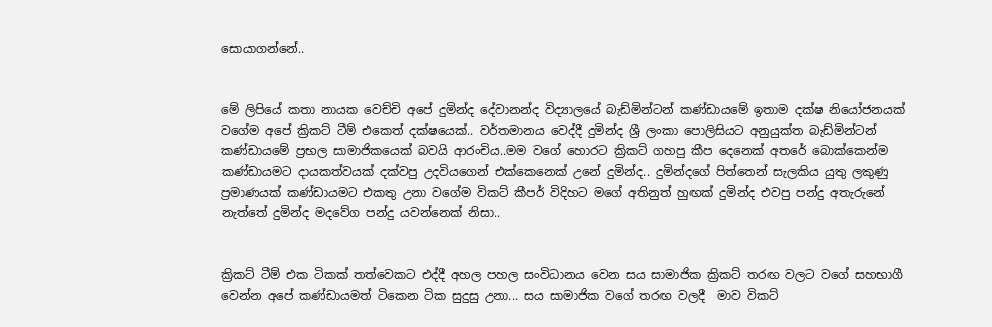සොයාගන්නේ..


මේ ලිපියේ කතා නායක වෙච්චි අපේ දුමින්ද දේවානන්ද විද්‍යාලයේ බැඩ්මින්ටන් කණ්ඩායමේ ඉතාම දක්ෂ නියෝජනයක් වගේම අපේ ක්‍රිකට් ටීම් එකෙත් දක්ෂයෙක්.. වර්තමානය වෙද්දී දුමින්ද ශ්‍රී ලංකා පොලිසියට අනුයුක්ත බැඩ්මින්ටන් කණ්ඩායමේ ප්‍රභල සාමාජිකයෙක් බවයි ආරංචිය..මම වගේ හොරට ක්‍රිකට් ගහපු කීප දෙනෙක් අතරේ බොක්කෙන්ම කණ්ඩායමට දායකත්වයක් දක්වපු උදවියගෙන් එක්කෙනෙක් උනේ දුමින්ද.. දුමින්දගේ පිත්තෙන් සැලකිය යුතු ලකුණු ප්‍රමාණයක් කණ්ඩායමට එකතු උනා වගේම විකට් කීපර් විදිහට මගේ අතිනුත් හුඟක් දුමින්ද එවපු පන්දු අතැරුනේ නැත්තේ දුමින්ද මදවේග පන්දු යවන්නෙක් නිසා..


ක්‍රිකට් ටීම් එක ටිකක් තත්වෙකට එද්දී අහල පහල සංවිධානය වෙන සය සාමාජික ක්‍රිකට් තරඟ වලට වගේ සහභාගී වෙන්න අපේ කණ්ඩායමත් ටිකෙන ටික සුදුසු උනා... සය සාමාජික වගේ තරඟ වලදී  මාව විකට්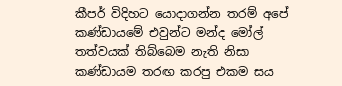කීපර් විදිහට යොදාගන්න තරම් අපේ කණ්ඩායමේ එවුන්ට මන්ද මෝල් තත්වයක් තිබ්බෙම නැති නිසා කණ්ඩායම තරඟ කරපු එකම සය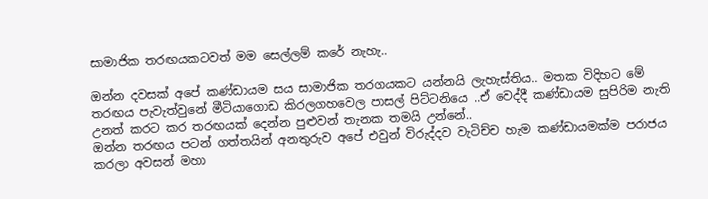සාමාජික තරඟයකටවත් මම සෙල්ලම් කරේ නැහැ..

ඔන්න දවසක් අපේ කණ්ඩායම සය සාමාජික තරගයකට යන්නයි ලැහැස්තිය.. මතක විදිහට මේ තරඟය පැවැත්වුනේ මීටියාගොඩ කිරලගහවෙල පාසල් පිට්ටනියෙ ..ඒ වෙද්දී කණ්ඩායම සුපිරිම නැති උනත් කරට කර තරඟයක් දෙන්න පුළුවන් තැනක තමයි උන්නේ..
ඔන්න තරඟය පටන් ගත්තයින් අනතුරුව අපේ එවුන් විරුද්දව වැටිච්ච හැම කණ්ඩායමක්ම පරාජය කරලා අවසන් මහා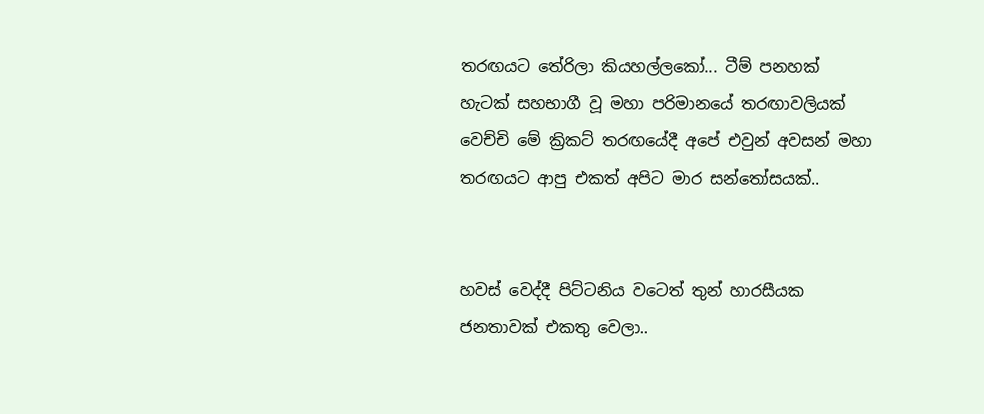තරඟයට තේරිලා කියහල්ලකෝ... ටීම් පනහක් හැටක් සහභාගී වූ මහා පරිමානයේ තරඟාවලියක් වෙච්චි මේ ක්‍රිකට් තරඟයේදී අපේ එවුන් අවසන් මහා තරඟයට ආපු එකත් අපිට මාර සන්තෝසයක්..


හවස් වෙද්දී පිට්ටනිය වටෙත් තුන් හාරසීයක ජනතාවක් එකතු වෙලා..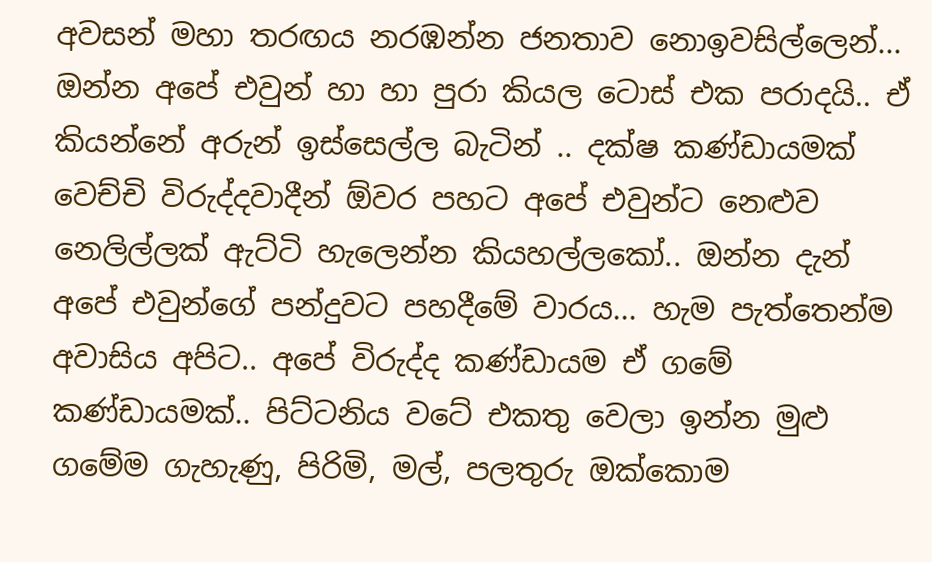අවසන් මහා තරඟය නරඹන්න ජනතාව නොඉවසිල්ලෙන්... ඔන්න අපේ එවුන් හා හා පුරා කියල ටොස් එක පරාදයි.. ඒ කියන්නේ අරුන් ඉස්සෙල්ල බැටින් .. දක්ෂ කණ්ඩායමක් වෙච්චි විරුද්දවාදීන් ඕවර පහට අපේ එවුන්ට නෙළුව නෙලිල්ලක් ඇට්ටි හැලෙන්න කියහල්ලකෝ.. ඔන්න දැන් අපේ එවුන්ගේ පන්දුවට පහදීමේ වාරය... හැම පැත්තෙන්ම අවාසිය අපිට.. අපේ විරුද්ද කණ්ඩායම ඒ ගමේ කණ්ඩායමක්.. පිට්ටනිය වටේ එකතු වෙලා ඉන්න මුළු ගමේම ගැහැණු, පිරිමි, මල්, පලතුරු ඔක්කොම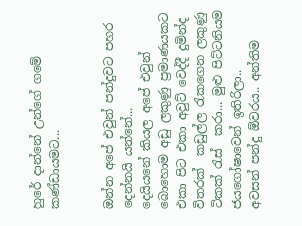හුරේ දාන්නේ උන්ගේ ගමේ කණ්ඩායමට...


ඔන්න අපේ එවුන් පන්දුවට පහර  දෙන්නයි යන්නේ...
දෙයියනේ කියල අපේ එවුන් බොහොම අඩු ලකුණු ප්‍රමාණයකට එකා පිට එකා අවුට් වෙද්දී දුමින්ද විතරක්  කඩුල්ල රැකගෙන ලකුණු ටිකක් රැස්  කරා... මුළු පිට්ටනියම ජයගෝෂාවෙන් ඉතිරිලා..
අවසන් පන්දු ඕවරය.. අන්තිම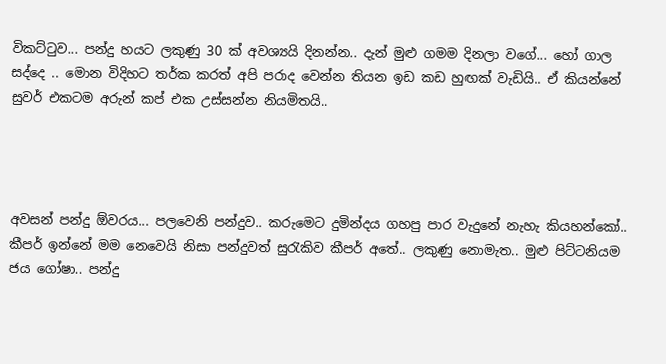විකට්ටුව... පන්දු හයට ලකුණු 30 ක් අවශ්‍යයි දිනන්න.. දැන් මුළු ගමම දිනලා වගේ... හෝ ගාල සද්දෙ .. මොන විදිහට තර්ක කරත් අපි පරාද වෙන්න තියන ඉඩ කඩ හුඟක් වැඩියි.. ඒ කියන්නේ සුවර් එකටම අරුන් කප් එක උස්සන්න නියමිතයි..




අවසන් පන්දු ඕවරය... පලවෙනි පන්දුව.. කරුමෙට දුමින්දය ගහපු පාර වැදුනේ නැහැ කියහන්කෝ.. කීපර් ඉන්නේ මම නෙවෙයි නිසා පන්දුවත් සුරැකිව කීපර් අතේ.. ලකුණු නොමැත.. මුළු පිට්ටනියම ජය ගෝෂා.. පන්දු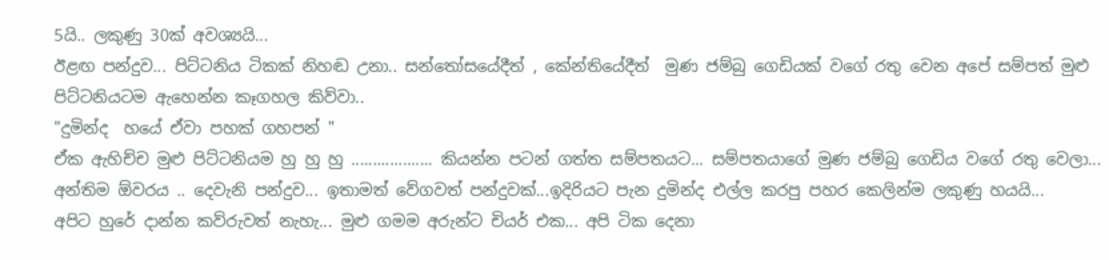5යි.. ලකුණු 30ක් අවශ්‍යයි...
ඊළඟ පන්දුව... පිට්ටනිය ටිකක් නිහඬ උනා.. සන්තෝසයේදීත් , කේන්තියේදීත්  මුණ ජම්බු ගෙඩියක් වගේ රතු වෙන අපේ සම්පත් මුළු පිට්ටනියටම ඇහෙන්න කෑගහල කිව්වා..
"දුමින්ද  හයේ ඒවා පහක් ගහපන් "
ඒක ඇහිච්ච මුළු පිට්ටනියම හු හු හු ................... කියන්න පටන් ගත්ත සම්පතයට... සම්පතයාගේ මුණ ජම්බු ගෙඩිය වගේ රතු වෙලා...
අන්තිම ඕවරය .. දෙවැනි පන්දුව... ඉතාමත් වේගවත් පන්දුවක්...ඉදිරියට පැන දුමින්ද එල්ල කරපු පහර කෙලින්ම ලකුණු හයයි...
අපිට හුරේ දාන්න කව්රුවත් නැහැ... මුළු ගමම අරුන්ට චියර් එක... අපි ටික දෙනා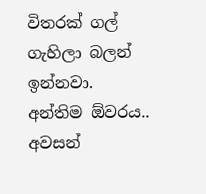විතරක් ගල් ගැහිලා බලන් ඉන්නවා.
අන්තිම ඕවරය.. අවසන්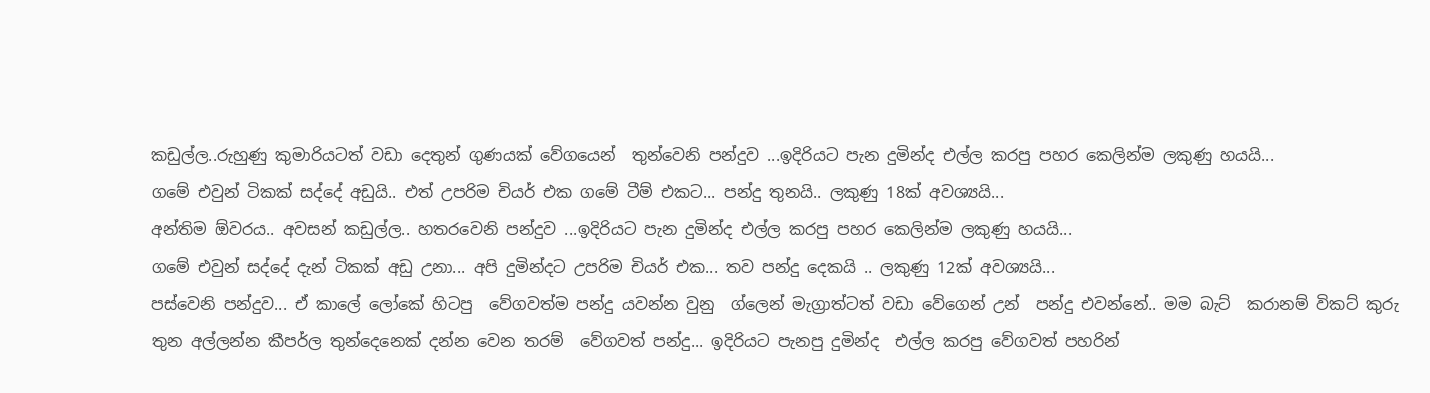කඩුල්ල..රුහුණු කුමාරියටත් වඩා දෙතුන් ගුණයක් වේගයෙන්  තුන්වෙනි පන්දුව ...ඉදිරියට පැන දුමින්ද එල්ල කරපු පහර කෙලින්ම ලකුණු හයයි...
ගමේ එවුන් ටිකක් සද්දේ අඩුයි.. එත් උපරිම චියර් එක ගමේ ටීම් එකට... පන්දු තුනයි.. ලකුණු 18ක් අවශ්‍යයි...
අන්තිම ඕවරය.. අවසන් කඩුල්ල.. හතරවෙනි පන්දුව ...ඉදිරියට පැන දුමින්ද එල්ල කරපු පහර කෙලින්ම ලකුණු හයයි...
ගමේ එවුන් සද්දේ දැන් ටිකක් අඩු උනා... අපි දුමින්දට උපරිම චියර් එක... තව පන්දු දෙකයි .. ලකුණු 12ක් අවශ්‍යයි...
පස්වෙනි පන්දුව... ඒ කාලේ ලෝකේ හිටපු  වේගවත්ම පන්දු යවන්න වුනු  ග්ලෙන් මැග්‍රාත්ටත් වඩා වේගෙන් උන්  පන්දු එවන්නේ.. මම බැට්  කරානම් විකට් කුරු තුන අල්ලන්න කීපර්ල තුන්දෙනෙක් දන්න වෙන තරම්  වේගවත් පන්දු... ඉදිරියට පැනපු දුමින්ද  එල්ල කරපු වේගවත් පහරින්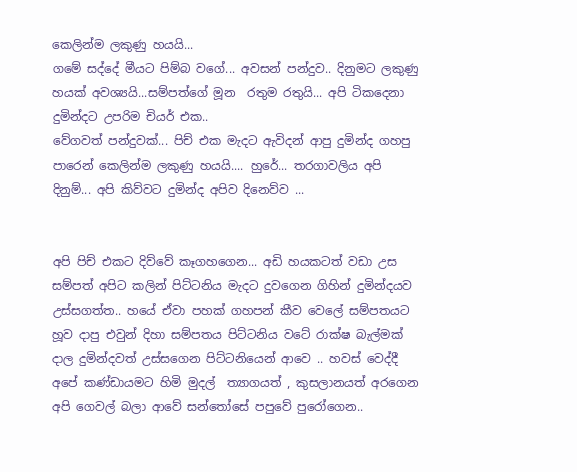කෙලින්ම ලකුණු හයයි...
ගමේ සද්දේ මීයට පිම්බ වගේ... අවසන් පන්දුව.. දිනුමට ලකුණු හයක් අවශ්‍යයි...සම්පත්ගේ මූන  රතුම රතුයි... අපි ටිකදෙනා දුමින්දට උපරිම චියර් එක..
වේගවත් පන්දුවක්... පිච් එක මැදට ඇවිදන් ආපු දුමින්ද ගහපු පාරෙන් කෙලින්ම ලකුණු හයයි.... හුරේ... තරගාවලිය අපි දිනුම්... අපි කිව්වට දුමින්ද අපිව දිනෙව්ව ...


අපි පිච් එකට දිව්වේ කෑගහගෙන... අඩි හයකටත් වඩා උස සම්පත් අපිට කලින් පිට්ටනිය මැදට දුවගෙන ගිහින් දුමින්දයව උස්සගත්ත.. හයේ ඒවා පහක් ගහපන් කීව වෙලේ සම්පතයට හූව දාපු එවුන් දිහා සම්පතය පිට්ටනිය වටේ රාක්ෂ බැල්මක් දාල දුමින්දවත් උස්සගෙන පිට්ටනියෙන් ආවෙ .. හවස් වෙද්දී අපේ කණ්ඩායමට හිමි මුදල්  ත්‍යාගයත් , කුසලානයත් අරගෙන අපි ගෙවල් බලා ආවේ සන්තෝසේ පපුවේ පුරෝගෙන..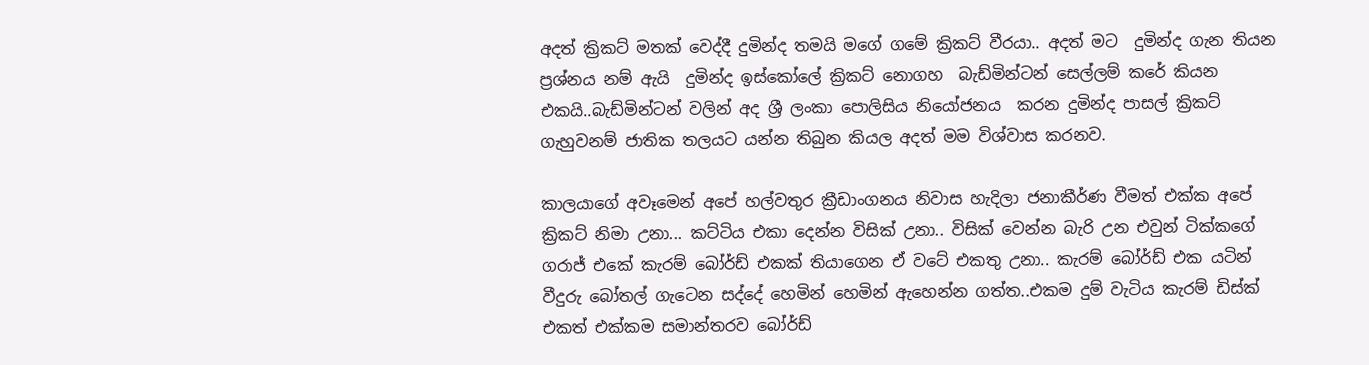අදත් ක්‍රිකට් මතක් වෙද්දී දුමින්ද තමයි මගේ ගමේ ක්‍රිකට් වීරයා.. අදත් මට  දුමින්ද ගැන තියන ප්‍රශ්නය නම් ඇයි  දුමින්ද ඉස්කෝලේ ක්‍රිකට් නොගහ  බැඩ්මින්ටන් සෙල්ලම් කරේ කියන එකයි..බැඩ්මින්ටන් වලින් අද ශ්‍රී ලංකා පොලිසිය නියෝජනය  කරන දුමින්ද පාසල් ක්‍රිකට් ගැහුවනම් ජාතික තලයට යන්න තිබුන කියල අදත් මම විශ්වාස කරනව.

කාලයාගේ අවෑමෙන් අපේ හල්වතුර ක්‍රීඩාංගනය නිවාස හැදිලා ජනාකීර්ණ වීමත් එක්ක අපේ  ක්‍රිකට් නිමා උනා... කට්ටිය එකා දෙන්න විසික් උනා.. විසික් වෙන්න බැරි උන එවුන් ටික්කගේ ගරාජ් එකේ කැරම් බෝර්ඩ් එකක් තියාගෙන ඒ වටේ එකතු උනා.. කැරම් බෝර්ඩ් එක යටින් වීදුරු බෝතල් ගැටෙන සද්දේ හෙමින් හෙමින් ඇහෙන්න ගත්ත..එකම දුම් වැටිය කැරම් ඩිස්ක් එකත් එක්කම සමාන්තරව බෝර්ඩ්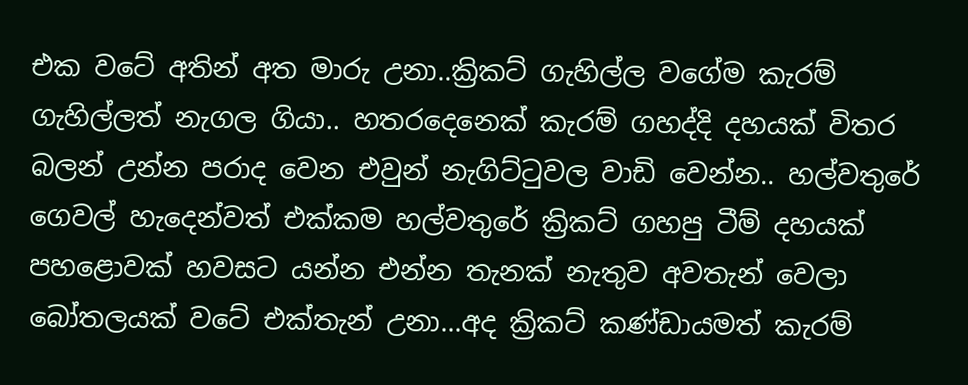එක වටේ අතින් අත මාරු උනා..ක්‍රිකට් ගැහිල්ල වගේම කැරම්  ගැහිල්ලත් නැගල ගියා.. හතරදෙනෙක් කැරම් ගහද්දි දහයක් විතර බලන් උන්න පරාද වෙන එවුන් නැගිට්ටුවල වාඩි වෙන්න.. හල්වතුරේ ගෙවල් හැදෙන්වත් එක්කම හල්වතුරේ ක්‍රිකට් ගහපු ටීම් දහයක් පහළොවක් හවසට යන්න එන්න තැනක් නැතුව අවතැන් වෙලා බෝතලයක් වටේ එක්තැන් උනා...අද ක්‍රිකට් කණ්ඩායමත් කැරම්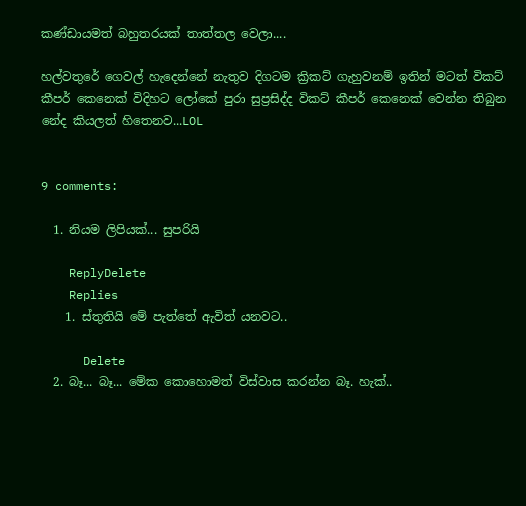කණ්ඩායමත් බහුතරයක් තාත්තල වෙලා....

හල්වතුරේ ගෙවල් හැදෙන්නේ නැතුව දිගටම ක්‍රිකට් ගැහුවනම් ඉතින් මටත් විකට් කීපර් කෙනෙක් විදිහට ලෝකේ පුරා සුප්‍රසිද්ද විකට් කීපර් කෙනෙක් වෙන්න තිබුන නේද කියලත් හිතෙනව...LOL


9 comments:

  1. නියම ලිපියක්... සුපරියි

    ReplyDelete
    Replies
    1. ස්තුතියි මේ පැත්තේ ඇවිත් යනවට..

      Delete
  2. බෑ... බෑ... මේක කොහොමත් විස්වාස කරන්න බෑ. හැක්..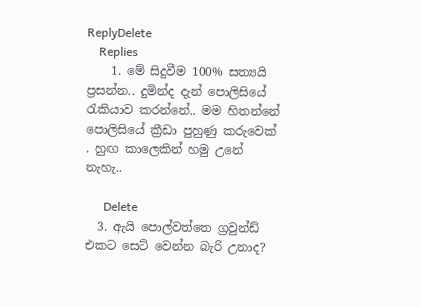ReplyDelete
    Replies
    1. මේ සිදුවීම 100% සත්‍යයි ප්‍රසන්න.. දුමින්ද දැන් පොලිසියේ රැකියාව කරන්නේ.. මම හිතන්නේ පොලිසියේ ක්‍රීඩා පුහුණු කරුවෙක් . හුඟ කාලෙකින් හමු උනේ නැහැ..

      Delete
  3. ඇයි පොල්වත්තෙ ග්‍රවුන්ඩ් එකට සෙට් වෙන්න බැරි උනාද?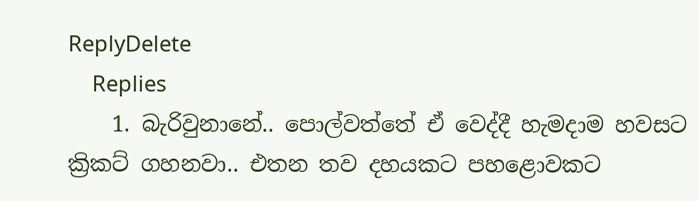ReplyDelete
    Replies
    1. බැරිවුනානේ.. පොල්වත්තේ ඒ වෙද්දී හැමදාම හවසට ක්‍රිකට් ගහනවා.. එතන තව දහයකට පහළොවකට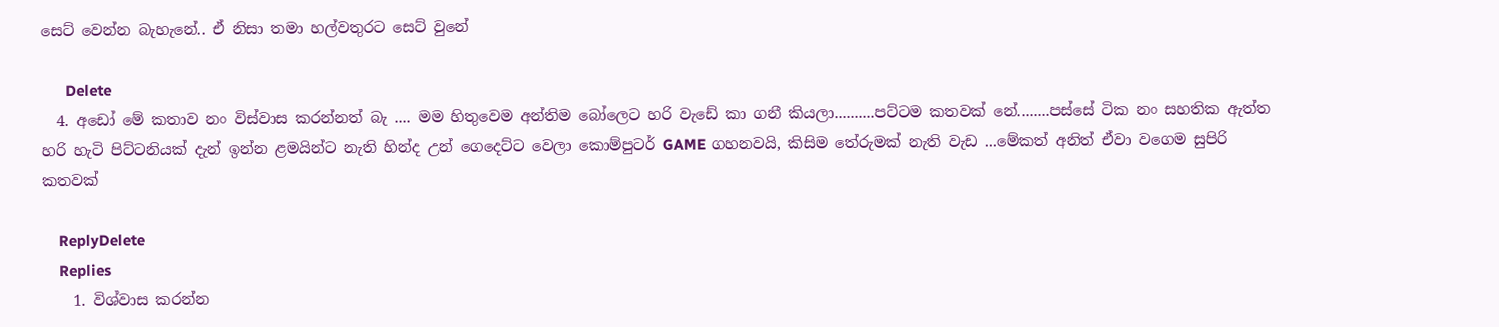සෙට් වෙන්න බැහැනේ.. ඒ නිසා තමා හල්වතුරට සෙට් වුනේ

      Delete
  4. අඩෝ මේ කතාව නං විස්වාස කරන්නත් බැ .... මම හිතුවෙම අන්තිම බෝලෙට හරි වැඩේ කා ගනී කියලා..........පට්ටම කතවක් නේ........පස්සේ ටික නං සහතික ඇත්ත හරි හැටි පිට්ටනියක් දැන් ඉන්න ළමයින්ට නැති හින්ද උන් ගෙදෙට්ට වෙලා කොම්පුටර් GAME ගහනවයි, කිසිම තේරුමක් නැති වැඩ ...මේකත් අනිත් ඒවා වගෙම සුපිරි කතවක්

    ReplyDelete
    Replies
    1. විශ්වාස කරන්න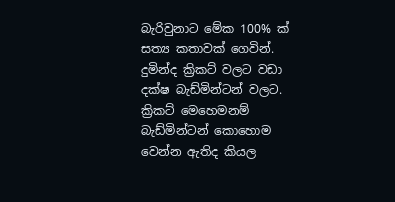බැරිවුනාට මේක 100% ක් සත්‍ය කතාවක් ගෙවින්. දුමින්ද ක්‍රිකට් වලට වඩා දක්ෂ බැඩ්මින්ටන් වලට. ක්‍රිකට් මෙහෙමනම් බැඩ්මින්ටන් කොහොම වෙන්න ඇතිද කියල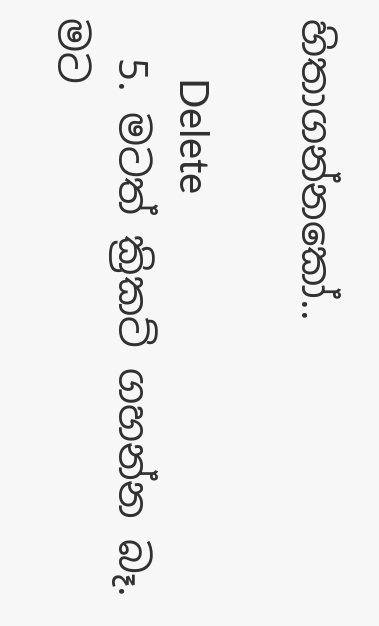හිතාගන්නකෝ..

      Delete
  5. මටත් ක්‍රිකට් ගහන්න බෑ. මට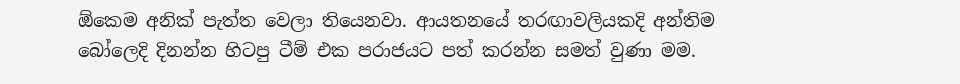ඕකෙම අනික් පැත්ත වෙලා තියෙනවා. ආයතනයේ තරඟාවලියකදි අන්තිම බෝලෙදි දිනන්න හිටපු ටීම් එක පරාජයට පත් කරන්න සමත් වුණා මම.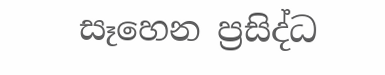සෑහෙන ප්‍රසිද්ධ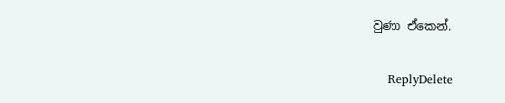වුණා ඒකෙන්.

    ReplyDelete